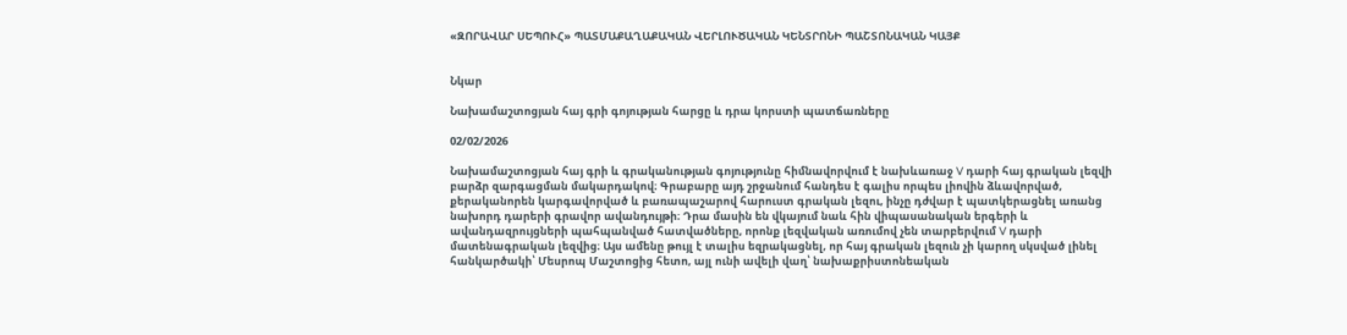«ԶՈՐԱՎԱՐ ՍԵՊՈՒՀ» ՊԱՏՄԱՔԱՂԱՔԱԿԱՆ ՎԵՐԼՈՒԾԱԿԱՆ ԿԵՆՏՐՈՆԻ ՊԱՇՏՈՆԱԿԱՆ ԿԱՅՔ


Նկար

Նախամաշտոցյան հայ գրի գոյության հարցը և դրա կորստի պատճառները

02/02/2026

Նախամաշտոցյան հայ գրի և գրականության գոյությունը հիմնավորվում է նախևառաջ V դարի հայ գրական լեզվի բարձր զարգացման մակարդակով։ Գրաբարը այդ շրջանում հանդես է գալիս որպես լիովին ձևավորված, քերականորեն կարգավորված և բառապաշարով հարուստ գրական լեզու, ինչը դժվար է պատկերացնել առանց նախորդ դարերի գրավոր ավանդույթի։ Դրա մասին են վկայում նաև հին վիպասանական երգերի և ավանդազրույցների պահպանված հատվածները, որոնք լեզվական առումով չեն տարբերվում V դարի մատենագրական լեզվից։ Այս ամենը թույլ է տալիս եզրակացնել, որ հայ գրական լեզուն չի կարող սկսված լինել հանկարծակի՝ Մեսրոպ Մաշտոցից հետո, այլ ունի ավելի վաղ՝ նախաքրիստոնեական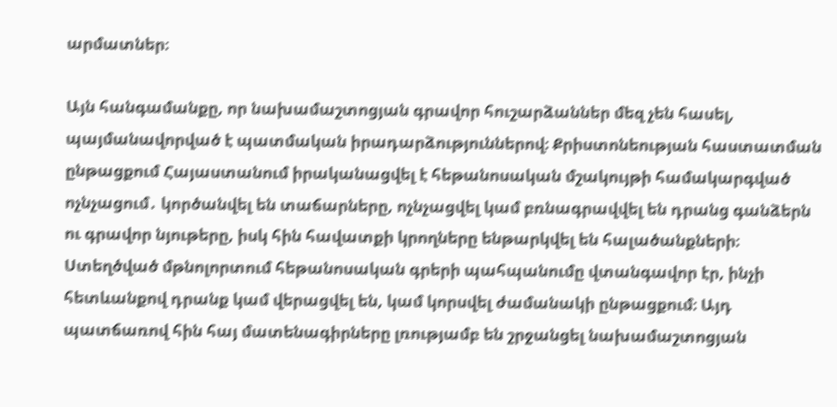արմատներ։

Այն հանգամանքը, որ նախամաշտոցյան գրավոր հուշարձաններ մեզ չեն հասել, պայմանավորված է պատմական իրադարձություններով։ Քրիստոնեության հաստատման ընթացքում Հայաստանում իրականացվել է հեթանոսական մշակույթի համակարգված ոչնչացում․ կործանվել են տաճարները, ոչնչացվել կամ բռնագրավվել են դրանց գանձերն ու գրավոր նյութերը, իսկ հին հավատքի կրողները ենթարկվել են հալածանքների։ Ստեղծված մթնոլորտում հեթանոսական գրերի պահպանումը վտանգավոր էր, ինչի հետևանքով դրանք կամ վերացվել են, կամ կորսվել ժամանակի ընթացքում։ Այդ պատճառով հին հայ մատենագիրները լռությամբ են շրջանցել նախամաշտոցյան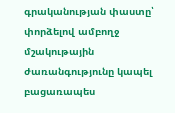գրականության փաստը՝ փորձելով ամբողջ մշակութային ժառանգությունը կապել բացառապես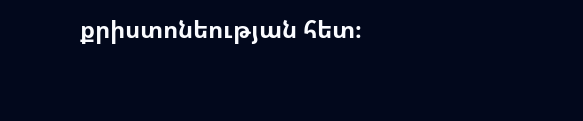քրիստոնեության հետ։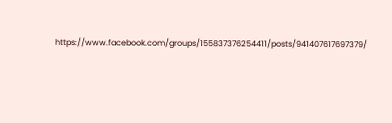https://www.facebook.com/groups/155837376254411/posts/941407617697379/